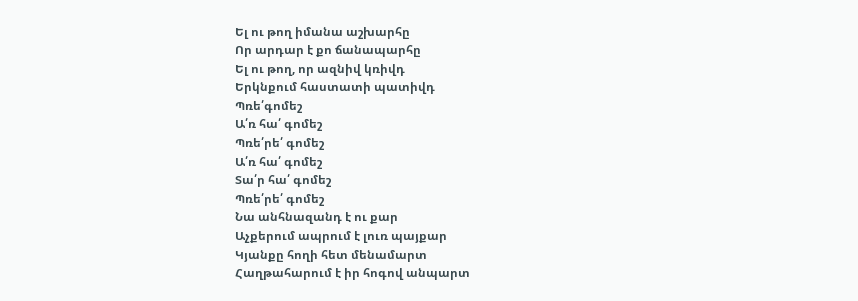Ել ու թող իմանա աշխարհը
Որ արդար է քո ճանապարհը
Ել ու թող, որ ազնիվ կռիվդ
Երկնքում հաստատի պատիվդ
Պռե՛գոմեշ
Ա՛ռ հա՛ գոմեշ
Պռե՛րե՛ գոմեշ
Ա՛ռ հա՛ գոմեշ
Տա՛ր հա՛ գոմեշ
Պռե՛րե՛ գոմեշ
Նա անհնազանդ է ու քար
Աչքերում ապրում է լուռ պայքար
Կյանքը հողի հետ մենամարտ
Հաղթահարում է իր հոգով անպարտ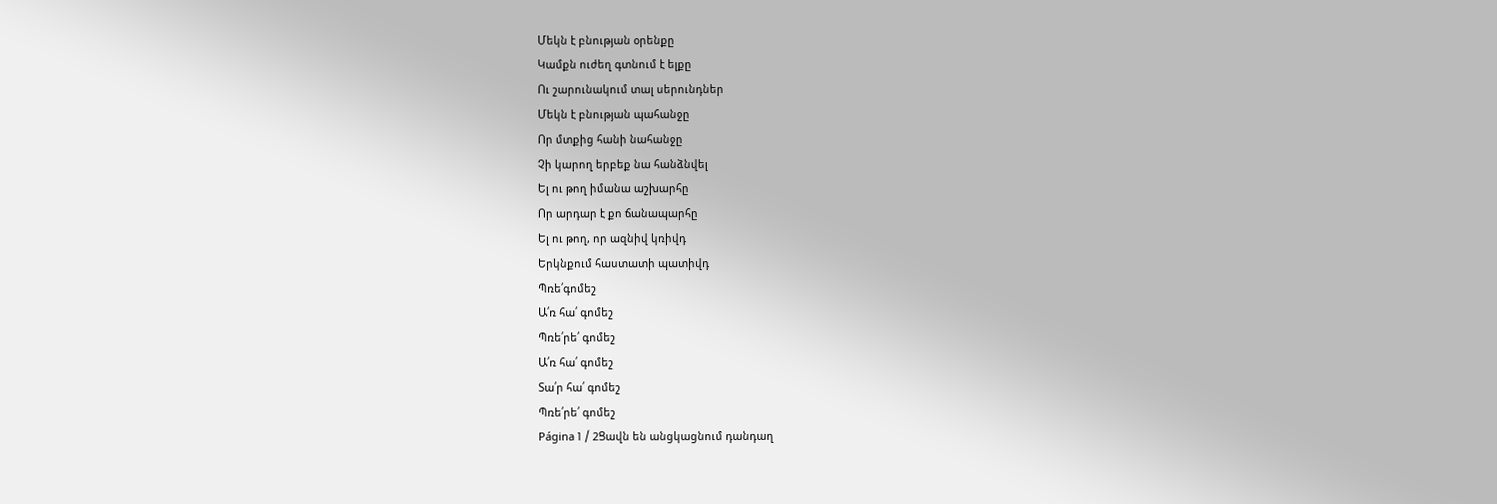Մեկն է բնության օրենքը
Կամքն ուժեղ գտնում է ելքը
Ու շարունակում տալ սերունդներ
Մեկն է բնության պահանջը
Որ մտքից հանի նահանջը
Չի կարող երբեք նա հանձնվել
Ել ու թող իմանա աշխարհը
Որ արդար է քո ճանապարհը
Ել ու թող, որ ազնիվ կռիվդ
Երկնքում հաստատի պատիվդ
Պռե՛գոմեշ
Ա՛ռ հա՛ գոմեշ
Պռե՛րե՛ գոմեշ
Ա՛ռ հա՛ գոմեշ
Տա՛ր հա՛ գոմեշ
Պռե՛րե՛ գոմեշ
Página 1 / 2Ցավն են անցկացնում դանդաղ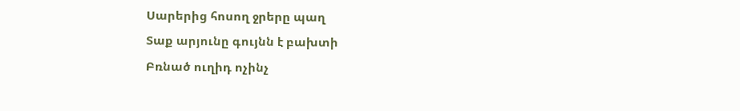Սարերից հոսող ջրերը պաղ
Տաք արյունը գույնն է բախտի
Բռնած ուղիդ ոչինչ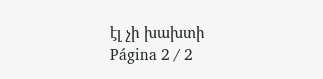էլ չի խախտի
Página 2 / 2